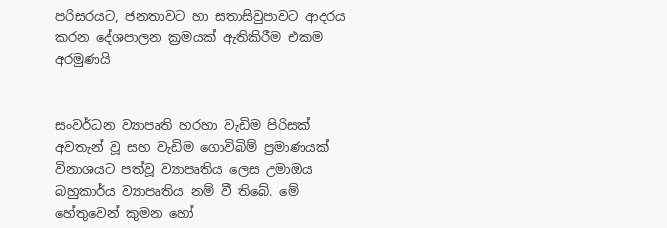පරිසරයට, ජනතාවට හා සතාසිවුපාවට ආදරය කරන දේශපාලන ක්‍රමයක් ඇතිකිරීම එකම අරමුණයි


සංවර්ධන ව්‍යාපෘති හරහා වැඩිම පිරිසක් අවතැන් වූ සහ වැඩිම ගොවිබිම් ප්‍රමාණයක් විනාශයට පත්වූ ව්‍යාපෘතිය ලෙස උමාඔය බහුකාර්ය ව්‍යාපෘතිය නම් වී තිබේ. මේ හේතුවෙන් කුමන හෝ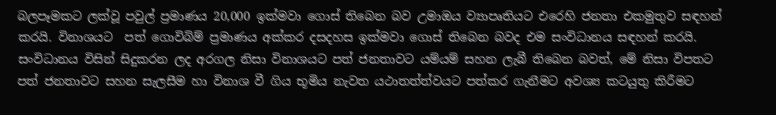බලපෑමකට ලක්වූ පවුල් ප්‍රමාණය 20,000 ඉක්මවා ගොස් තිබෙන බව උමාඔය ව්‍යාපෘතියට එරෙහි ජනතා එකමුතුව සඳහන් කරයි. විනාශයට  පත් ගොවිබිම් ප්‍රමාණය අක්කර දසදහස ඉක්මවා ගොස් තිබෙන බවද එම සංවිධානය සඳහන් කරයි. සංවිධානය විසින් සිදුකරන ලද අරගල නිසා විනාශයට පත් ජනතාවට යම්යම් සහන ලැබී තිබෙන බවත්, මේ නිසා විපතට පත් ජනතාවට සහන සැලසීම හා විනාශ වී ගිය භූමිය නැවත යථාතත්ත්වයට පත්කර ගැනීමට අවශ්‍ය කටයුතු කිරීමට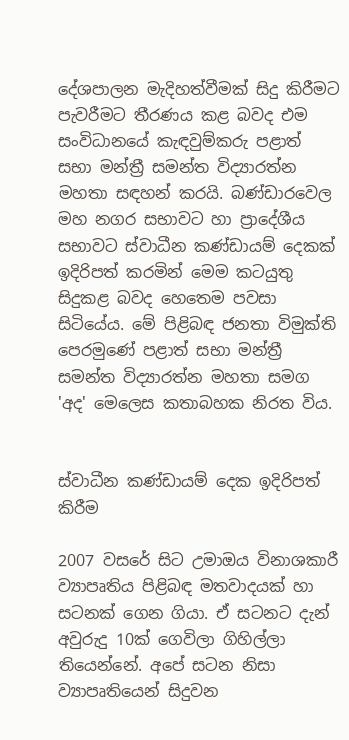දේශපාලන මැදිහත්වීමක් සිදු කිරීමට පැවරීමට තීරණය කළ බවද එම සංවිධානයේ කැඳවුම්කරු පළාත් සභා මන්ත්‍රී සමන්ත විද්‍යාරත්න මහතා සඳහන් කරයි. බණ්ඩාරවෙල මහ නගර සභාවට හා ප්‍රාදේශීය සභාවට ස්වාධීන කණ්ඩායම් දෙකක් ඉදිරිපත් කරමින් මෙම කටයුතු සිදුකළ බවද හෙතෙම පවසා සිටියේය. මේ පිළිබඳ ජනතා විමුක්ති පෙරමුණේ පළාත් සභා මන්ත්‍රී සමන්ත විද්‍යාරත්න මහතා සමග 'අද' මෙලෙස කතාබහක නිරත විය.


ස්වාධීන කණ්ඩායම් දෙක ඉදිරිපත් කිරීම

2007 වසරේ සිට උමාඔය විනාශකාරී ව්‍යාපෘතිය පිළිබඳ මතවාදයක් හා සටනක් ගෙන ගියා. ඒ සටනට දැන් අවුරුදු 10ක් ගෙවිලා ගිහිල්ලා තියෙන්නේ. අපේ සටන නිසා ව්‍යාපෘතියෙන් සිදුවන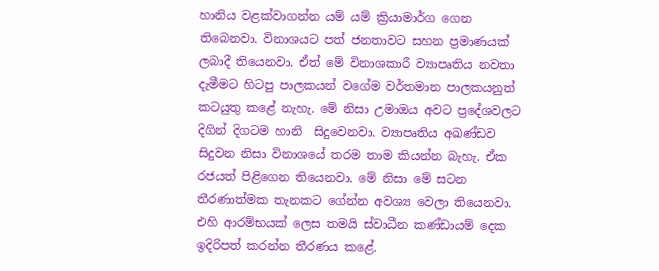හානිය වළක්වාගන්න යම් යම් ක්‍රියාමාර්ග ගෙන තිබෙනවා. විනාශයට පත් ජනතාවට සහන ප්‍රමාණයක් ලබාදී තියෙනවා. ඒත් මේ විනාශකාරී ව්‍යාපෘතිය නවතා දැමීමට හිටපු පාලකයන් වගේම වර්තමාන පාලකයනුත් කටයුතු කළේ නැහැ. මේ නිසා උමාඔය අවට ප්‍රදේශවලට දිගින් දිගටම හානි  සිදුවෙනවා. ව්‍යාපෘතිය අඛණ්ඩව සිදුවන නිසා විනාශයේ තරම තාම කියන්න බැහැ. ඒක රජයත් පිළිගෙන තියෙනවා. මේ නිසා මේ සටන තීරණාත්මක තැනකට ගේන්න අවශ්‍ය වෙලා තියෙනවා. එහි ආරම්භයක් ලෙස තමයි ස්වාධීන කණ්ඩායම් දෙක ඉදිරිපත් කරන්න තීරණය කළේ.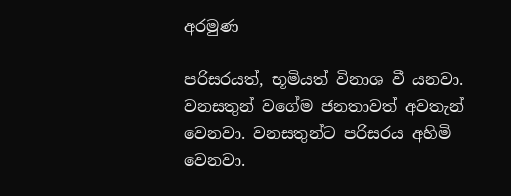අරමුණ

පරිසරයත්, භූමියත් විනාශ වී යනවා. වනසතුන් වගේම ජනතාවත් අවතැන් වෙනවා. වනසතුන්ට පරිසරය අහිමි වෙනවා.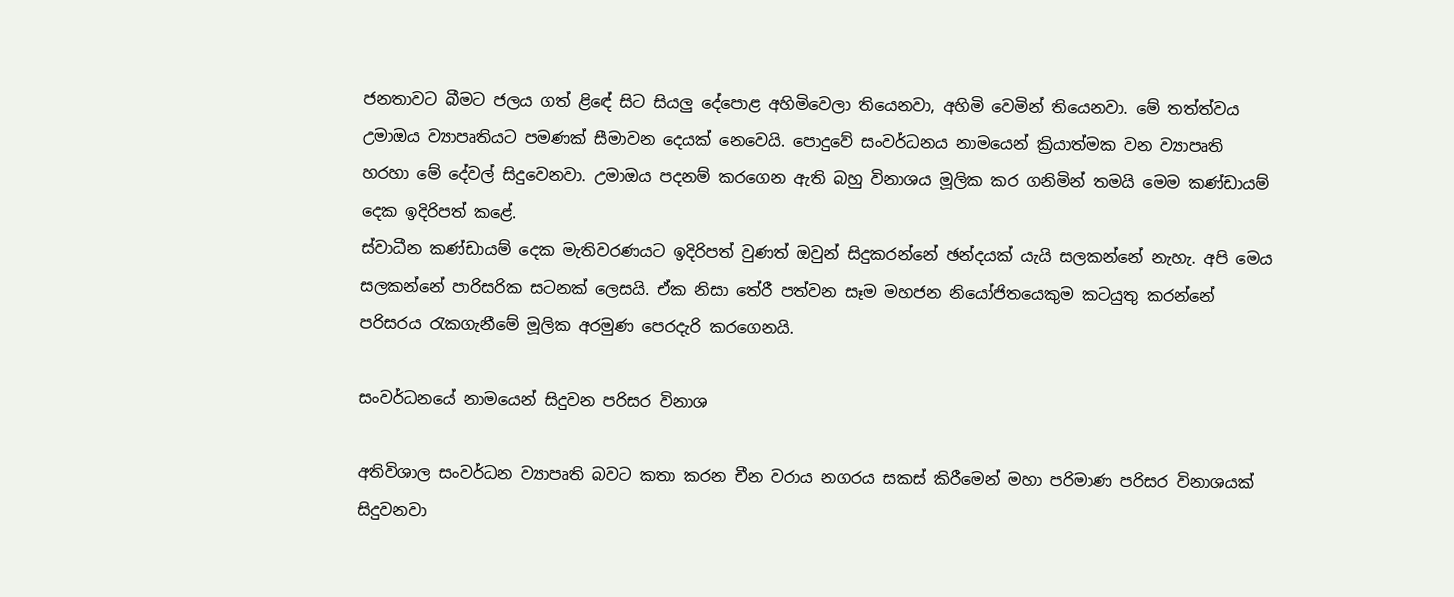ජනතාවට බීමට ජලය ගත් ළි‍ඳේ සිට සියලු දේපොළ අහිමිවෙලා තියෙනවා, අහිමි වෙමින් තියෙනවා. මේ තත්ත්වය උමාඔය ව්‍යාපෘතියට පමණක් සීමාවන දෙයක් නෙවෙයි. පොදුවේ සංවර්ධනය නාමයෙන් ක්‍රියාත්මක වන ව්‍යාපෘති හරහා මේ දේවල් සිදුවෙනවා. උමාඔය පදනම් කරගෙන ඇති බහු විනාශය මූලික කර ගනිමින් තමයි මෙම කණ්ඩායම් දෙක ඉදිරිපත් කළේ.
ස්වාධීන කණ්ඩායම් දෙක මැතිවරණයට ඉදිරිපත් වුණත් ඔවුන් සිදුකරන්නේ ඡන්දයක් යැයි සලකන්නේ නැහැ. අපි මෙය සලකන්නේ පාරිසරික සටනක් ලෙසයි. ඒක නිසා තේරී පත්වන සෑම මහජන නියෝජිතයෙකුම කටයුතු කරන්නේ පරිසරය රැකගැනීමේ මූලික අරමුණ පෙරදැරි කරගෙනයි.

සංවර්ධනයේ නාමයෙන් සිදුවන පරිසර විනාශ

අතිවිශාල සංවර්ධන ව්‍යාපෘති බවට කතා කරන චීන වරාය නගරය සකස් කිරීමෙන් මහා පරිමාණ පරිසර විනාශයක් සිදුවනවා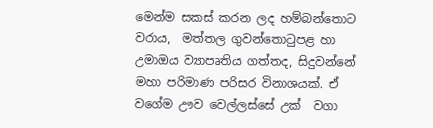මෙන්ම සකස් කරන ලද හම්බන්තොට වරාය,  මත්තල ගුවන්තොටුපළ හා උමාඔය ව්‍යාපෘතිය ගත්තද, සිදුවන්නේ මහා පරිමාණ පරිසර විනාශයක්. ඒ වගේම ඌව වෙල්ලස්සේ උක්  වගා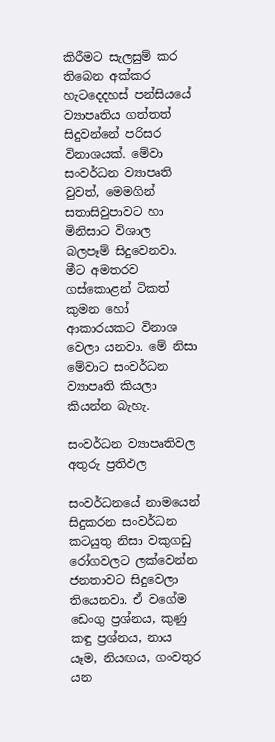කිරීමට සැලසුම් කර තිබෙන අක්කර හැටදෙදහස් පන්සියයේ ව්‍යාපෘතිය ගත්තත් සිදුවන්නේ පරිසර විනාශයක්. මේවා සංවර්ධන ව්‍යාපෘති වුවත්, මෙමගින් සතාසිවුපාවට හා මිනිසාට විශාල බලපෑම් සිදුවෙනවා. මීට අමතරව ගස්කොළන් ටිකත් කුමන හෝ ආකාරයකට විනාශ වෙලා යනවා. මේ නිසා මේවාට සංවර්ධන ව්‍යාපෘති කියලා කියන්න බැහැ.

සංවර්ධන ව්‍යාපෘතිවල අතුරු ප්‍රතිඵල

සංවර්ධනයේ නාමයෙන් සිදුකරන සංවර්ධන කටයුතු නිසා වකුගඩු රෝගවලට ලක්වෙන්න ජනතාවට සිදුවෙලා තියෙනවා. ඒ වගේම ඩෙංගු ප්‍රශ්නය, කුණු කඳු ප්‍රශ්නය, නාය යෑම, නියඟය, ගංවතුර යන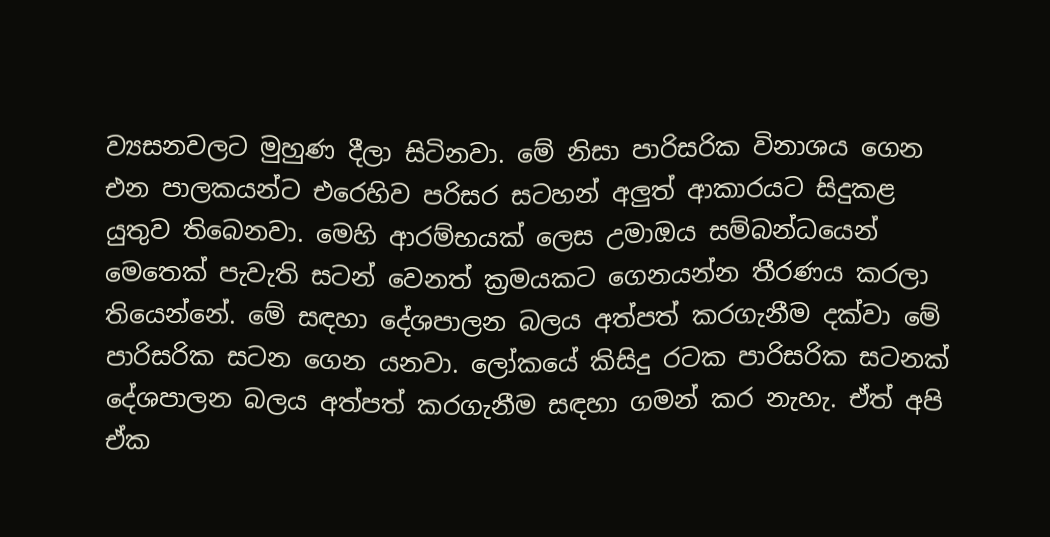ව්‍යසනවලට මුහුණ දීලා සිටිනවා. මේ නිසා පාරිසරික විනාශය ගෙන එන පාලකයන්ට එරෙහිව පරිසර සටහන් අලුත් ආකාරයට සිදුකළ යුතුව තිබෙනවා. මෙහි ආරම්භයක් ලෙස උමාඔය සම්බන්ධයෙන් මෙතෙක් පැවැති සටන් වෙනත් ක්‍රමයකට ගෙනයන්න තීරණය කරලා තියෙන්නේ. මේ සඳහා දේශපාලන බලය අත්පත් කරගැනීම දක්වා මේ පාරිසරික සටන ගෙන යනවා. ලෝකයේ කිසිදු රටක පාරිසරික සටනක් දේශපාලන බලය අත්පත් කරගැනීම සඳහා ගමන් කර නැහැ. ඒත් අපි ඒක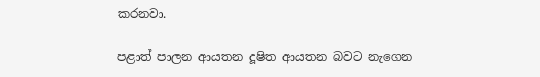කරනවා.

පළාත් පාලන ආයතන දූෂිත ආයතන බවට නැගෙන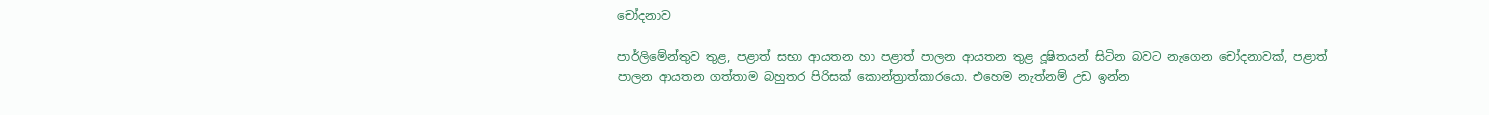චෝදනාව

පාර්ලිමේන්තුව තුළ, පළාත් සභා ආයතන හා පළාත් පාලන ආයතන තුළ දූෂිතයන් සිටින බවට නැගෙන චෝදනාවක්, පළාත් පාලන ආයතන ගත්තාම බහුතර පිරිසක් කොන්ත්‍රාත්කාරයො. එහෙම නැත්නම් උඩ ඉන්න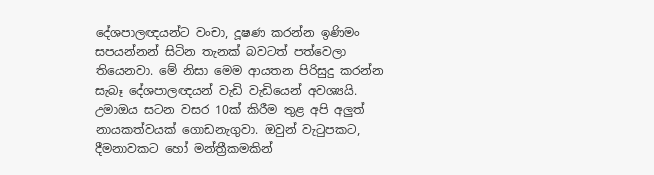දේශපාලඥයන්ට වංචා, දූෂණ කරන්න ඉණිමං සපයන්නන් සිටින තැනක් බවටත් පත්වෙලා තියෙනවා. මේ නිසා මෙම ආයතන පිරිසුදු කරන්න සැබෑ දේශපාලඥයන් වැඩි වැඩියෙන් අවශ්‍යයි. උමාඔය සටන වසර 10ක් කිරීම තුළ අපි අලුත් නායකත්වයක් ගොඩනැගුවා. ඔවුන් වැටුපකට, දීමනාවකට හෝ මන්ත්‍රීකමකින්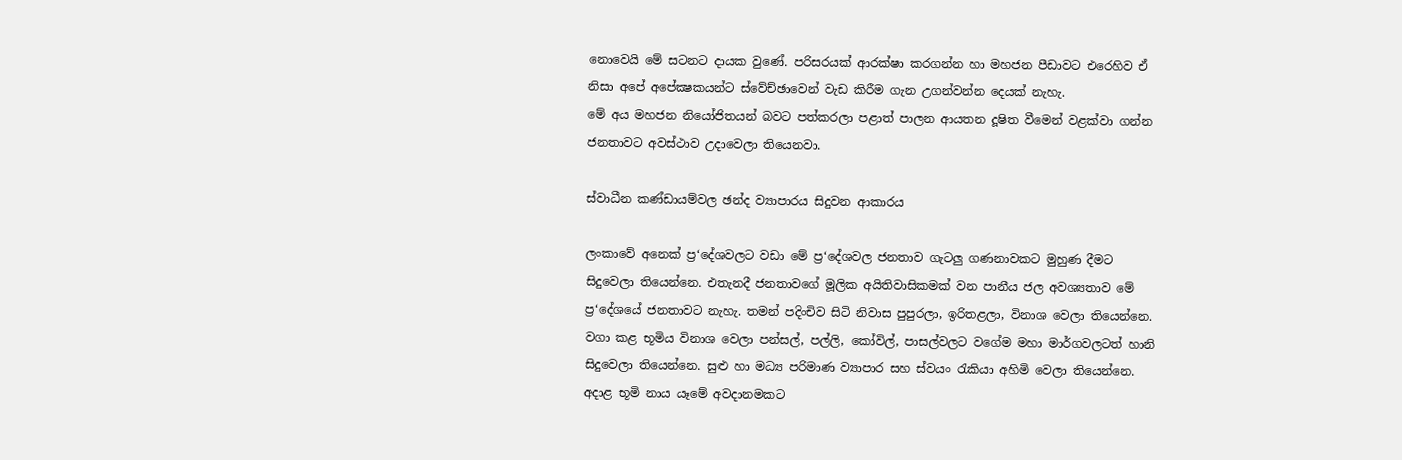නොවෙයි මේ සටනට දායක වුණේ. පරිසරයක් ආරක්ෂා කරගන්න හා මහජන පීඩාවට එරෙහිව ඒ නිසා අපේ අපේක්‍ෂකයන්ට ස්වේච්ඡාවෙන් වැඩ කිරීම ගැන උගන්වන්න දෙයක් නැහැ.
මේ අය මහජන නියෝජිතයන් බවට පත්කරලා පළාත් පාලන ආයතන දූෂිත වීමෙන් වළක්වා ගන්න ජනතාවට අවස්ථාව උදාවෙලා තියෙනවා.

ස්වාධීන කණ්ඩායම්වල ඡන්ද ව්‍යාපාරය සිදුවන ආකාරය

ලංකාවේ අනෙක් ප්‍ර‘දේශවලට වඩා මේ ප්‍ර‘දේශවල ජනතාව ගැටලු ගණනාවකට මුහුණ දීමට සිදුවෙලා තියෙන්නෙ. එතැනදී ජනතාවගේ මූලික අයිතිවාසිකමක් වන පානීය ජල අවශ්‍යතාව මේ ප්‍ර‘දේශයේ ජනතාවට නැහැ. තමන් පදිංචිව සිටි නිවාස පුපුරලා, ඉරිතළලා, විනාශ වෙලා තියෙන්නෙ. වගා කළ භූමිය විනාශ වෙලා පන්සල්, පල්ලි, කෝවිල්, පාසල්වලට වගේම මහා මාර්ගවලටත් හානි සිදුවෙලා තියෙන්නෙ. සුළු හා මධ්‍ය පරිමාණ ව්‍යාපාර සහ ස්වයං රැකියා අහිමි වෙලා තියෙන්නෙ. අදාළ භූමි නාය යෑමේ අවදානමකට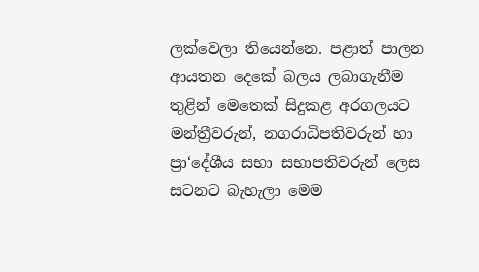ලක්වෙලා තියෙන්නෙ. පළාත් පාලන ආයතන දෙකේ බලය ලබාගැනීම තුළින් මෙතෙක් සිදුකළ අරගලයට මන්ත්‍රීවරුන්, නගරාධිපතිවරුන් හා ප්‍රා‘දේශීය සභා සභාපතිවරුන් ලෙස සටනට බැහැලා මෙම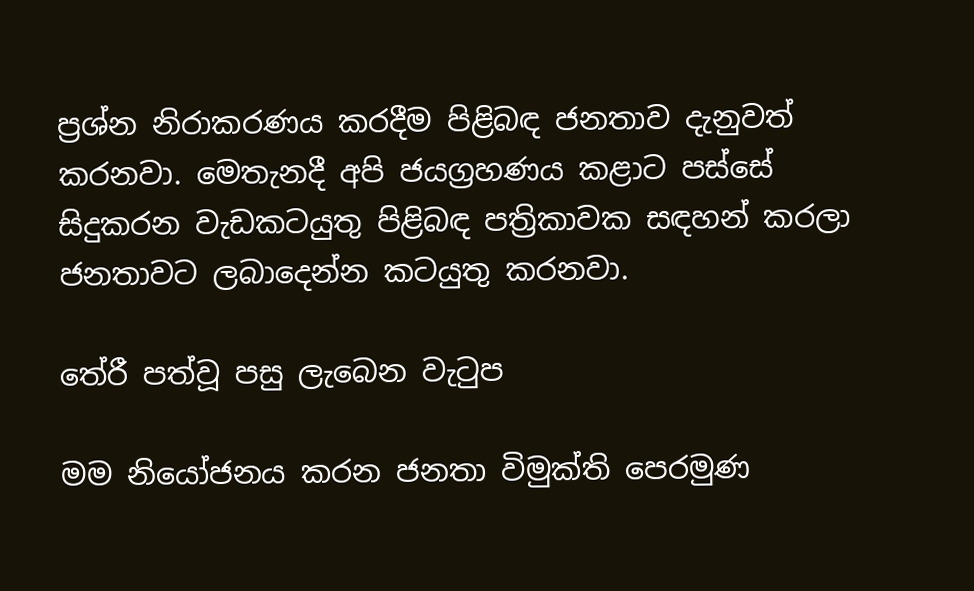ප්‍රශ්න නිරාකරණය කරදීම පිළිබඳ ජනතාව දැනුවත් කරනවා. මෙතැනදී අපි ජයග්‍රහණය කළාට පස්සේ සිදුකරන වැඩකටයුතු පිළිබඳ පත්‍රිකාවක සඳහන් කරලා ජනතාවට ලබාදෙන්න කටයුතු කරනවා.

තේරී පත්වූ පසු ලැබෙන වැටුප

මම නියෝජනය කරන ජනතා විමුක්ති පෙරමුණ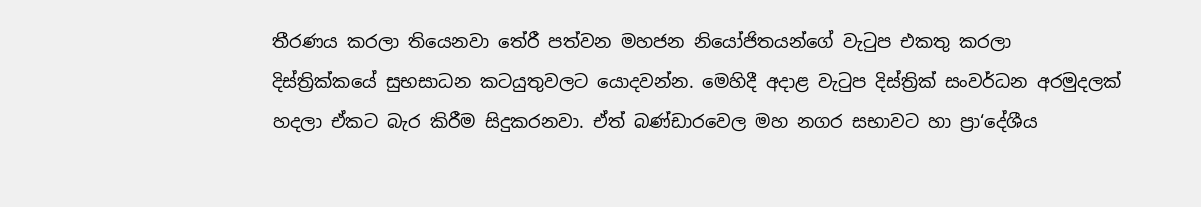තීරණය කරලා තියෙනවා තේරී පත්වන මහජන නියෝජිතයන්ගේ වැටුප එකතු කරලා දිස්ත්‍රික්කයේ සුභසාධන කටයුතුවලට යොදවන්න. මෙහිදී අදාළ වැටුප දිස්ත්‍රික් සංවර්ධන අරමුදලක් හදලා ඒක‍ට බැර කිරීම සිදුකරනවා. ඒත් බණ්ඩාරවෙල මහ නගර සභාවට හා ප්‍රා‘දේශීය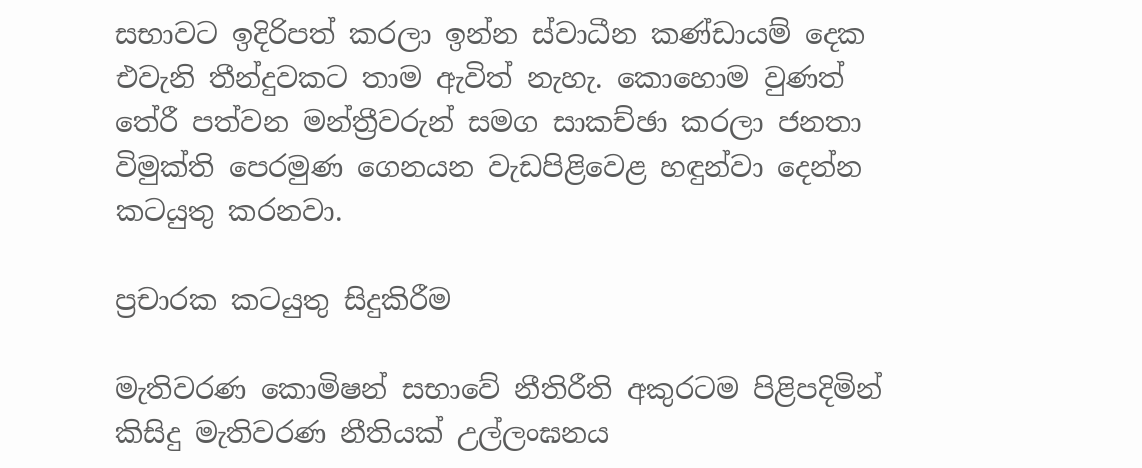සභාවට ඉදිරිපත් කරලා ඉන්න ස්වාධීන කණ්ඩායම් දෙක එවැනි තීන්දුවකට තාම ඇවිත් නැහැ. කොහොම වුණත් තේරී පත්වන මන්ත්‍රීවරුන් සමග සාකච්ඡා කරලා ජනතා විමුක්ති පෙරමුණ ගෙනයන වැඩපිළිවෙළ හඳුන්වා දෙන්න කටයුතු කරනවා.

ප්‍රචාරක කටයුතු සිදුකිරීම

මැතිවරණ කොමිෂන් සභාවේ නීතිරීති අකුරටම පිළිපදිමින් කිසිදු මැතිවරණ නීතියක් උල්ලංඝනය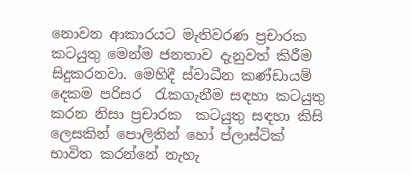නොවන ආකාරයට මැතිවරණ ප්‍රචාරක කටයුතු මෙන්ම ජනතාව දැනුවත් කිරීම සිදුකරනවා. මෙහිදී ස්වාධීන කණ්ඩායම් දෙකම පරිසර  රැකගැනීම සඳහා කටයුතු කරන නිසා ප්‍රචාරක  කටයුතු සඳහා කිසි ලෙසකින් පොලිතින් හෝ ප්ලාස්ටික් භාවිත කරන්නේ නැහැ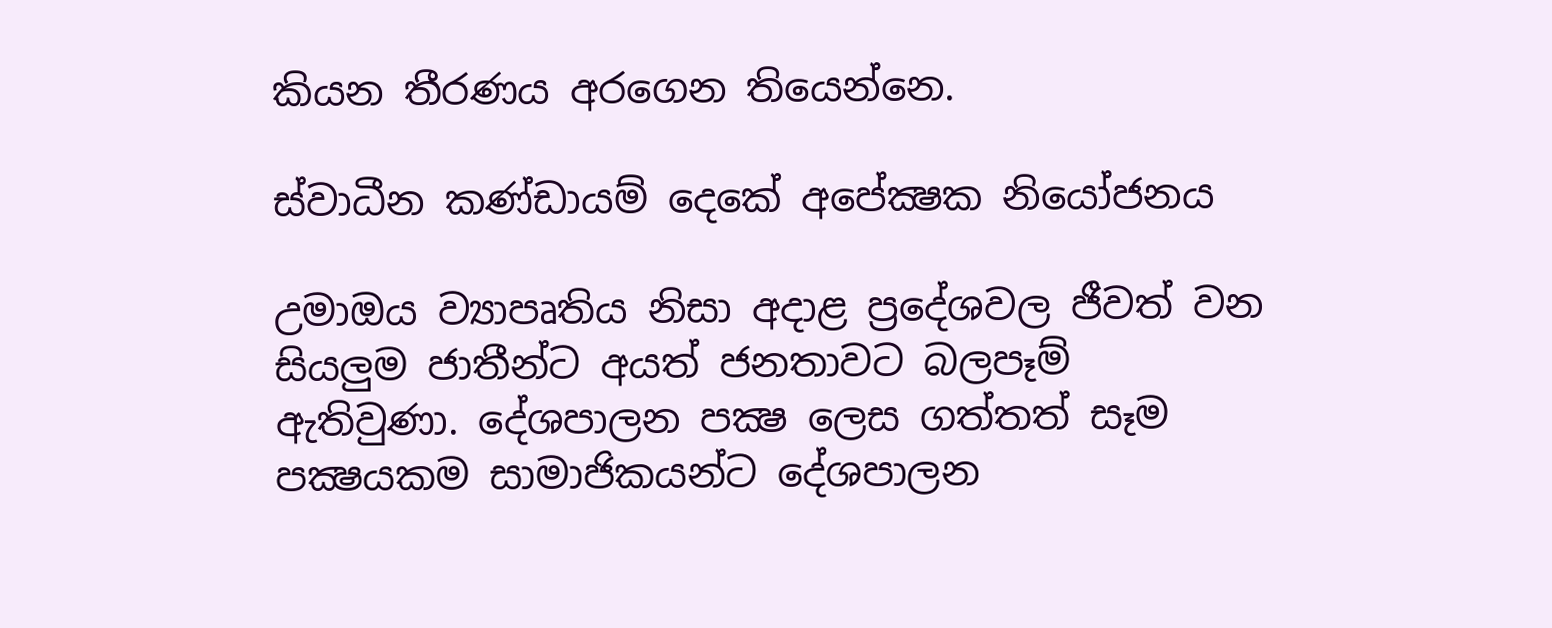කියන තීරණය අරගෙන තියෙන්නෙ.

ස්වාධීන කණ්ඩායම් දෙකේ අපේක්‍ෂක නියෝජනය

උමාඔය ව්‍යාපෘතිය නිසා අදාළ ප්‍රදේශවල ජීවත් වන සියලුම ජාතීන්ට අයත් ජනතාවට බලපෑම් ඇතිවුණා. දේශපාලන පක්‍ෂ ලෙස ගත්තත් සෑම පක්‍ෂයකම සාමාජිකයන්ට දේශපාලන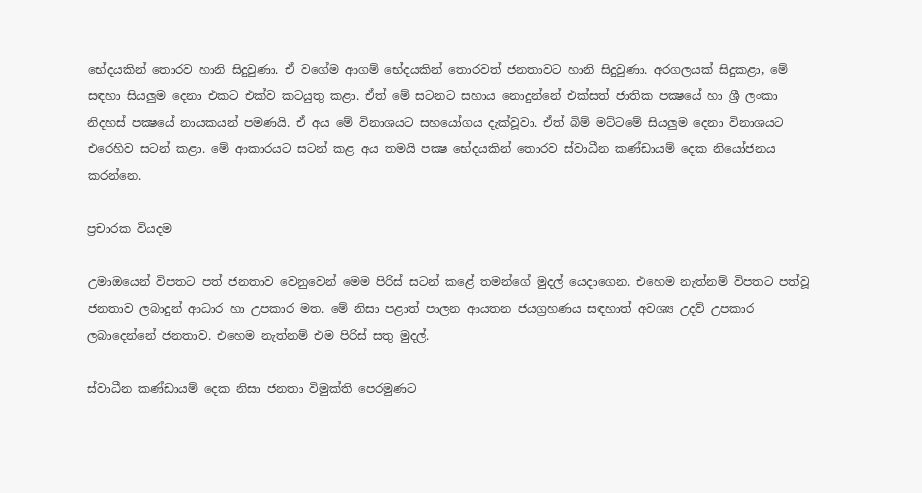භේදයකින් තොරව හානි සිදුවුණා. ඒ වගේම ආගම් භේදයකින් තොරවත් ජනතාවට හානි සිදුවුණා. අරගලයක් සිදුකළා, මේ සඳහා සියලුම දෙනා එකට එක්ව කටයුතු කළා. ඒත් මේ සටනට සහාය නොදුන්නේ එක්සත් ජාතික පක්‍ෂයේ හා ශ්‍රී ලංකා නිදහස් පක්‍ෂයේ නායකයන් පමණයි. ඒ අය මේ විනාශයට සහයෝගය දැක්වූවා. ඒත් බිම් මට්ටමේ සියලුම දෙනා විනාශයට එරෙහිව සටන් කළා. මේ ආකාරයට සටන් කළ අය තමයි පක්‍ෂ භේදයකින් තොරව ස්වාධීන කණ්ඩායම් දෙක නියෝජනය කරන්නෙ.

ප්‍රචාරක වියදම

උමාඔයෙන් විපතට පත් ජනතාව වෙනුවෙන් මෙම පිරිස් සටන් කළේ තමන්ගේ මුදල් යෙදාගෙන. එහෙම නැත්නම් විපතට පත්වූ ජනතාව ලබාදුන් ආධාර හා උපකාර මත. මේ නිසා පළාත් පාලන ආයතන ජයග්‍රහණය සඳහාත් අවශ්‍ය උදව් උපකාර ලබාදෙන්නේ ජනතාව. එහෙම නැත්නම් එම පිරිස් සතු මුදල්.

ස්වාධීන කණ්ඩායම් දෙක නිසා ජනතා විමුක්ති පෙරමුණට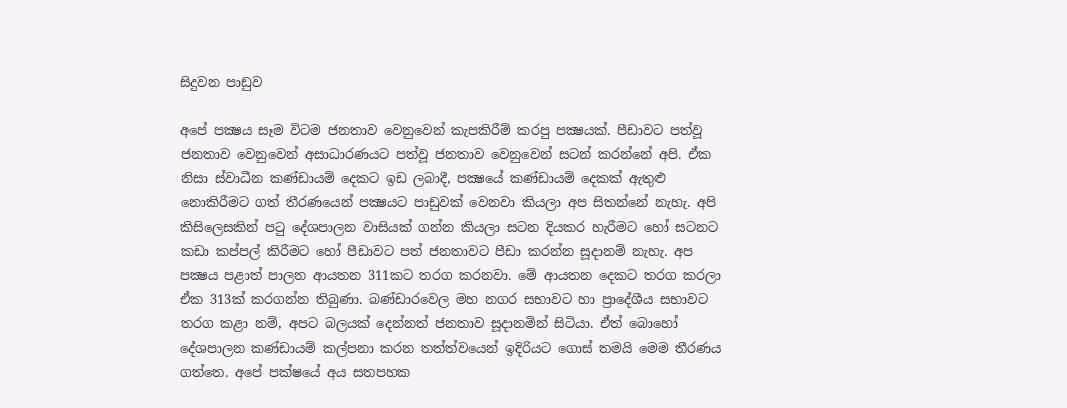සිදුවන පාඩුව

අපේ පක්‍ෂය සෑම විටම ජනතාව වෙනුවෙන් කැපකිරීම් කරපු පක්‍ෂයක්. පීඩාවට පත්වූ ජනතාව වෙනුවෙන් අසාධාරණයට පත්වූ ජනතාව වෙනුවෙන් සටන් කරන්නේ අපි. ඒක නිසා ස්වාධීන කණ්ඩායම් දෙකට ඉඩ ලබාදී, පක්‍ෂයේ කණ්ඩායම් දෙකක් ඇතුළු නොකිරීමට ගත් තීරණයෙන් පක්‍ෂයට පාඩුවක් වෙනවා කියලා අප සිතන්නේ නැහැ. අපි කිසිලෙසකින් පටු දේශපාලන වාසියක් ගන්න කියලා සටන දියකර හැරීමට හෝ සටනට කඩා කප්පල් කිරීමට හෝ පීඩාවට පත් ජනතාවට පීඩා කරන්න සූදානම් නැහැ. අප පක්‍ෂය පළාත් පාලන ආයතන 311කට තරග කරනවා. මේ ආයතන දෙකට තරග කරලා ඒක 313ක් කරගන්න තිබුණා. බණ්ඩාරවෙල මහ නගර සභාවට හා ප්‍රාදේශීය සභාවට තරග කළා නම්, අපට බලයක් දෙන්නත් ජනතාව සූදානමින් සිටියා. ඒත් බොහෝ දේශපාලන කණ්ඩායම් කල්පනා කරන තත්ත්වයෙන් ඉදිරියට ගොස් තමයි මෙම තීරණය ගත්තෙ. අපේ පක්ෂයේ අය සතපහක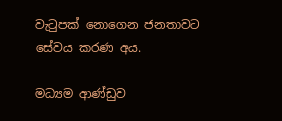වැටුපක් නොගෙන ජනතාවට සේවය කරණ අය.

මධ්‍යම ආණ්ඩුව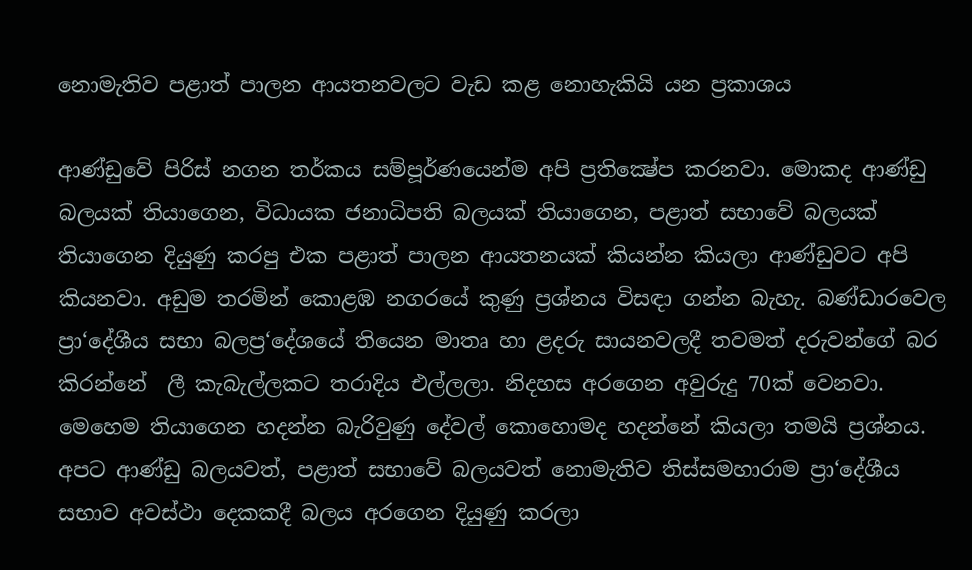නොමැතිව පළාත් පාලන ආයතනවලට වැඩ කළ නොහැකියි යන ප්‍රකාශය

ආණ්ඩුවේ පිරිස් නගන තර්කය සම්පූර්ණයෙන්ම අපි ප්‍රතික්‍ෂේප කරනවා. මොකද ආණ්ඩු බලයක් තියාගෙන, විධායක ජනාධිපති බලයක් තියාගෙන, පළාත් සභාවේ බලයක් තියාගෙන දියුණු කරපු එක පළාත් පාලන ආයතනයක් කියන්න කියලා ආණ්ඩුවට අපි කියනවා. අඩුම තරමින් කොළඹ නගරයේ කුණු ප්‍රශ්නය විසඳා ගන්න බැහැ. බණ්ඩාරවෙල ප්‍රා‘දේශීය සභා බලප්‍ර‘දේශයේ තියෙන මාතෘ හා ළදරු සායනවලදී තවමත් දරුවන්ගේ බර කිරන්නේ  ලී කැබැල්ලකට තරාදිය එල්ලලා. නිදහස අරගෙන අවුරුදු 70ක් වෙනවා. මෙහෙම තියාගෙන හදන්න බැරිවුණු දේවල් කොහොමද හදන්නේ කියලා තමයි ප්‍රශ්නය. අපට ආණ්ඩු බලයවත්, පළාත් සභාවේ බලයවත් නොමැතිව තිස්සමහාරාම ප්‍රා‘දේශීය සභාව අවස්ථා දෙකකදී බලය අරගෙන දියුණු කරලා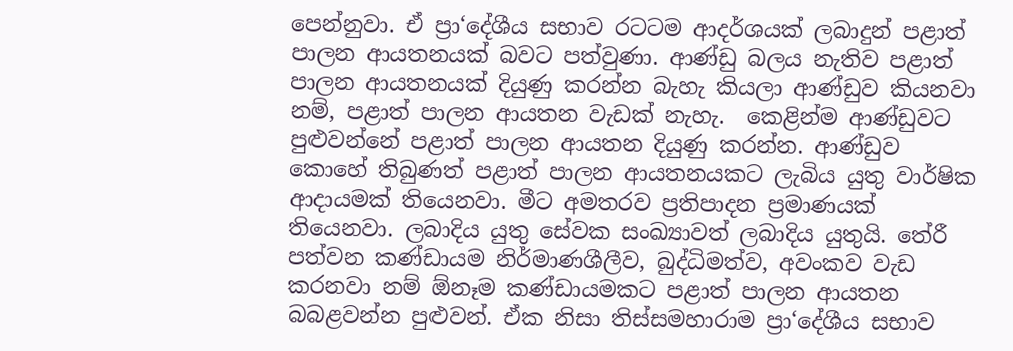පෙන්නුවා. ඒ ප්‍රා‘දේශීය සභාව රටටම ආදර්ශයක් ලබාදුන් පළාත් පාලන ආයතනයක් බවට පත්වුණා. ආණ්ඩු බලය නැතිව පළාත් පාලන ආයතනයක් දියුණු කරන්න බැහැ කියලා ආණ්ඩුව කියනවා නම්, පළාත් පාලන ආයතන වැඩක් නැහැ.  කෙළින්ම ආණ්ඩුවට පුළුවන්නේ පළාත් පාලන ආයතන දියුණු කරන්න. ආණ්ඩුව කොහේ තිබුණත් පළාත් පාලන ආයතනයකට ලැබිය යුතු වාර්ෂික ආදායමක් තියෙනවා. මීට අමතරව ප්‍රතිපාදන ප්‍රමාණයක් තියෙනවා. ලබාදිය යුතු සේවක සංඛ්‍යාවත් ලබාදිය යුතුයි. තේරී පත්වන කණ්ඩායම නිර්මාණශීලීව, බුද්ධිමත්ව, අවංකව වැඩ කරනවා නම් ඕනෑම කණ්ඩායමකට පළාත් පාලන ආයතන බබළවන්න පුළුවන්. ඒක නිසා තිස්සමහාරාම ප්‍රා‘දේශීය සභාව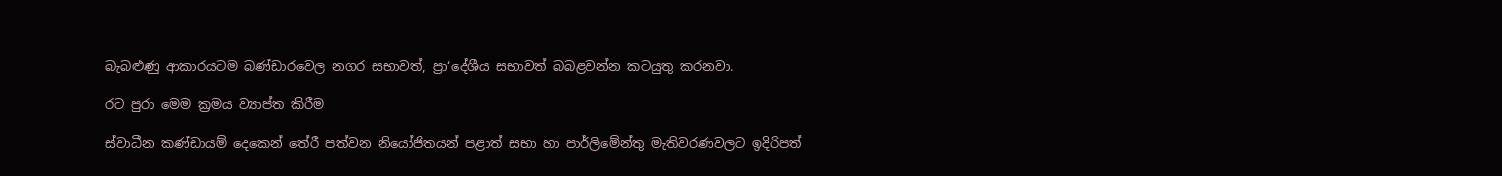බැබළුණු ආකාරයටම බණ්ඩාරවෙල නගර සභාවත්, ප්‍රා‘දේශීය සභාවත් බබළවන්න කටයුතු කරනවා.

රට පුරා මෙම ක්‍රමය ව්‍යාප්ත කිරීම

ස්වාධීන කණ්ඩායම් දෙකෙන් තේරී පත්වන නියෝජිතයන් පළාත් සභා හා පාර්ලිමේන්තු මැතිවරණවලට ඉදිරිපත්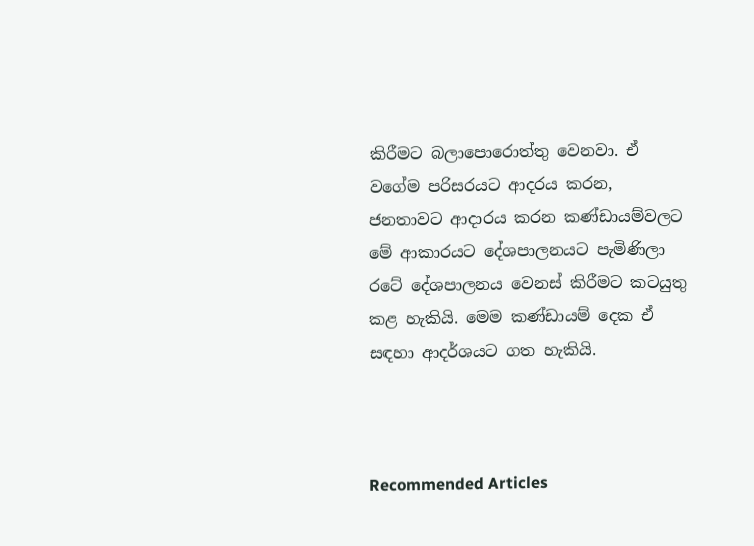කිරීමට බලාපොරොත්තු වෙනවා. ඒ වගේම පරිසරයට ආදරය කරන, ජනතාවට ආදාරය කරන කණ්ඩායම්වලට මේ ආකාරයට දේශපාලනයට පැමිණිලා රටේ දේශපාලනය වෙනස් කිරීමට කටයුතු කළ හැකියි. මෙම කණ්ඩායම් දෙක ඒ සඳහා ආදර්ශයට ගත හැකියි.



Recommended Articles